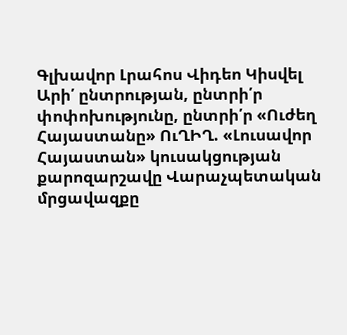Գլխավոր Լրահոս Վիդեո Կիսվել
Արի՛ ընտրության, ընտրի՛ր փոփոխությունը, ընտրի՛ր «Ուժեղ Հայաստանը» ՈւՂԻՂ. «Լուսավոր Հայաստան» կուսակցության քարոզարշավը Վարաչպետական մրցավազքը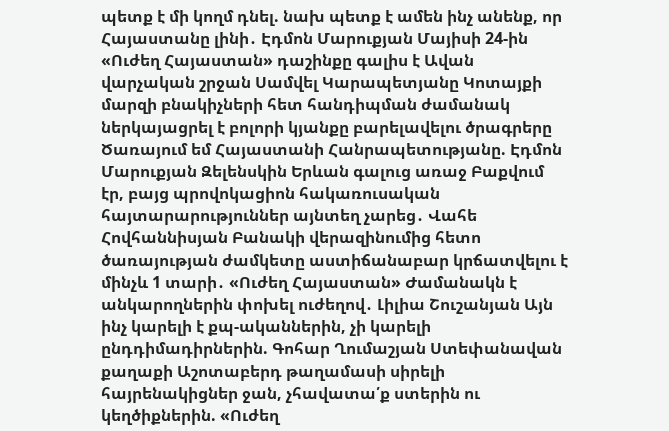պետք է մի կողմ դնել. նախ պետք է ամեն ինչ անենք, որ Հայաստանը լինի․ Էդմոն Մարուքյան Մայիսի 24-ին «Ուժեղ Հայաստան» դաշինքը գալիս է Ավան վարչական շրջան Սամվել Կարապետյանը Կոտայքի մարզի բնակիչների հետ հանդիպման ժամանակ ներկայացրել է բոլորի կյանքը բարելավելու ծրագրերը Ծառայում եմ Հայաստանի Հանրապետությանը. Էդմոն Մարուքյան Զելենսկին Երևան գալուց առաջ Բաքվում էր, բայց պրովոկացիոն հակառուսական հայտարարություններ այնտեղ չարեց․ Վահե Հովհաննիսյան Բանակի վերազինումից հետո ծառայության ժամկետը աստիճանաբար կրճատվելու է մինչև 1 տարի․ «Ուժեղ Հայաստան» Ժամանակն է անկարողներին փոխել ուժեղով․ Լիլիա Շուշանյան Այն ինչ կարելի է քպ-ականներին, չի կարելի ընդդիմադիրներին. Գոհար Ղումաշյան Ստեփանավան քաղաքի Աշոտաբերդ թաղամասի սիրելի հայրենակիցներ ջան, չհավատա՛ք ստերին ու կեղծիքներին. «Ուժեղ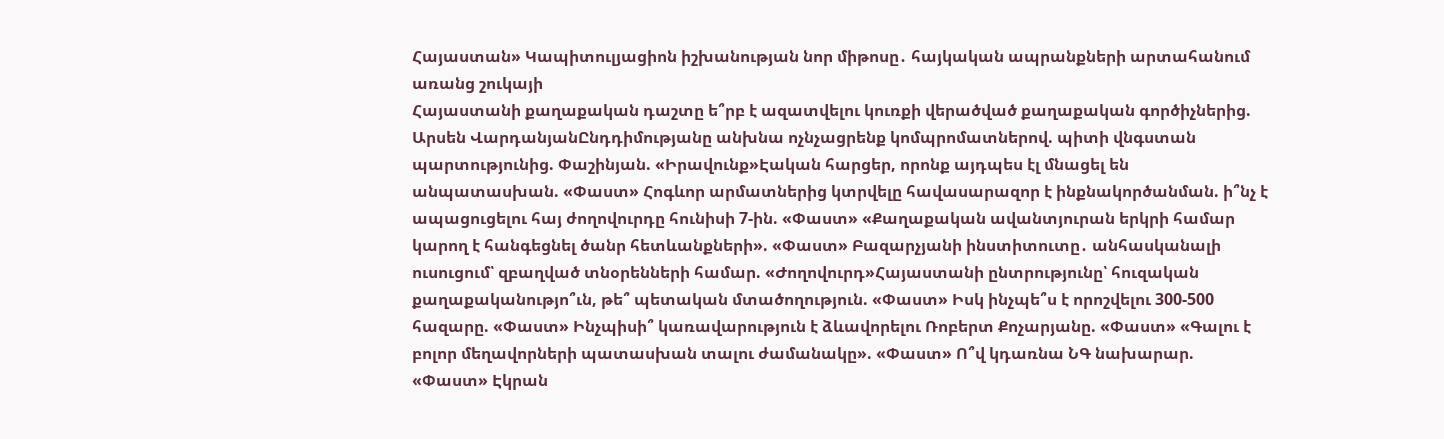Հայաստան» Կապիտուլյացիոն իշխանության նոր միթոսը․ հայկական ապրանքների արտահանում առանց շուկայի
Հայաստանի քաղաքական դաշտը ե՞րբ է ազատվելու կուռքի վերածված քաղաքական գործիչներից. Արսեն ՎարդանյանԸնդդիմությանը անխնա ոչնչացրենք կոմպրոմատներով. պիտի վնգստան պարտությունից. Փաշինյան. «Իրավունք»Էական հարցեր, որոնք այդպես էլ մնացել են անպատասխան. «Փաստ» Հոգևոր արմատներից կտրվելը հավասարազոր է ինքնակործանման. ի՞նչ է ապացուցելու հայ ժողովուրդը հունիսի 7-ին. «Փաստ» «Քաղաքական ավանտյուրան երկրի համար կարող է հանգեցնել ծանր հետևանքների». «Փաստ» Բազարչյանի ինստիտուտը․ անհասկանալի ուսուցում՝ զբաղված տնօրենների համար. «Ժողովուրդ»Հայաստանի ընտրությունը՝ հուզական քաղաքականությո՞ւն, թե՞ պետական մտածողություն. «Փաստ» Իսկ ինչպե՞ս է որոշվելու 300-500 հազարը. «Փաստ» Ինչպիսի՞ կառավարություն է ձևավորելու Ռոբերտ Քոչարյանը. «Փաստ» «Գալու է բոլոր մեղավորների պատասխան տալու ժամանակը». «Փաստ» Ո՞վ կդառնա ՆԳ նախարար. «Փաստ» Էկրան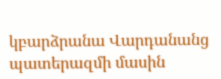կբարձրանա Վարդանանց պատերազմի մասին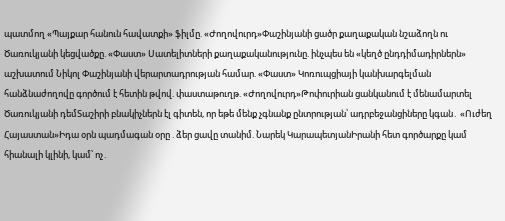պատմող «Պայքար հանուն հավատքի» ֆիլմը. «Ժողովուրդ»Փաշինյանի ցածր քաղաքական նշաձողն ու Ծառուկյանի կեցվածքը. «Փաստ» Սատելիտների քաղաքականությունը. ինչպես են «կեղծ ընդդիմադիրներն» աշխատում Նիկոլ Փաշինյանի վերարտադրության համար. «Փաստ» Կոռուպցիայի կանխարգելման հանձնաժողովը գործում է հետին թվով. փաստաթուղթ. «Ժողովուրդ»Թոփուրիան ցանկանում է մենամարտել Ծառուկյանի դեմՏաշիրի բնակիչներն էլ գիտեն, որ եթե մենք չգնանք ընտրության՝ ադրբեջանցիները կգան․ «Ուժեղ Հայաստան»Իդա օրն պադմագան օրը . ձեր ցավը տանիմ. Նարեկ ԿարապետյանԻրանի հետ գործարքը կամ հիանալի կլինի, կամ՝ ոչ․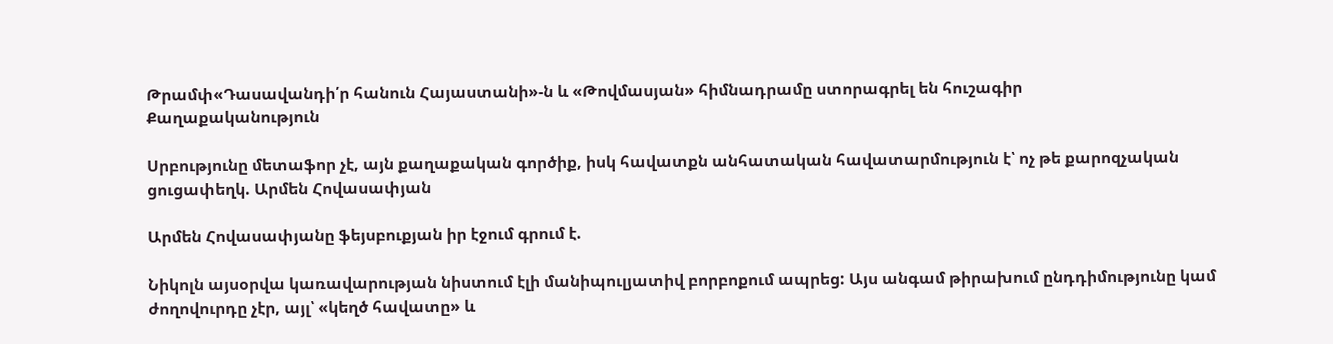Թրամփ«Դասավանդի՛ր հանուն Հայաստանի»-ն և «Թովմասյան» հիմնադրամը ստորագրել են հուշագիր
Քաղաքականություն

Սրբությունը մետաֆոր չէ, այն քաղաքական գործիք, իսկ հավատքն անհատական հավատարմություն է՝ ոչ թե քարոզչական ցուցափեղկ. Արմեն Հովասափյան

Արմեն Հովասափյանը ֆեյսբուքյան իր էջում գրում է.

Նիկոլն այսօրվա կառավարության նիստում էլի մանիպուլյատիվ բորբոքում ապրեց: Այս անգամ թիրախում ընդդիմությունը կամ ժողովուրդը չէր, այլ՝ «կեղծ հավատը» և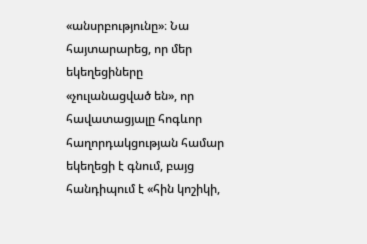«անսրբությունը»։ Նա հայտարարեց, որ մեր եկեղեցիները «չուլանացված են», որ հավատացյալը հոգևոր հաղորդակցության համար եկեղեցի է գնում, բայց հանդիպում է «հին կոշիկի,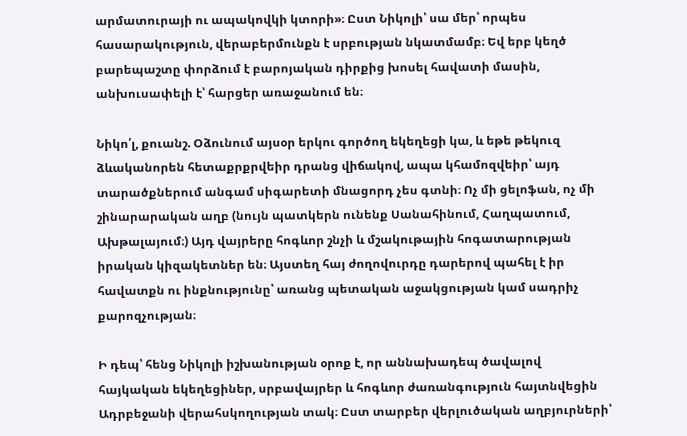արմատուրայի ու ապակովկի կտորի»։ Ըստ Նիկոլի՝ սա մեր՝ որպես հասարակություն, վերաբերմունքն է սրբության նկատմամբ։ Եվ երբ կեղծ բարեպաշտը փորձում է բարոյական դիրքից խոսել հավատի մասին, անխուսափելի է՝ հարցեր առաջանում են։

Նիկո՛լ, քուանշ. Օձունում այսօր երկու գործող եկեղեցի կա, և եթե թեկուզ ձևականորեն հետաքրքրվեիր դրանց վիճակով, ապա կհամոզվեիր՝ այդ տարածքներում անգամ սիգարետի մնացորդ չես գտնի։ Ոչ մի ցելոֆան, ոչ մի շինարարական աղբ (նույն պատկերն ունենք Սանահինում, Հաղպատում, Ախթալայում։) Այդ վայրերը հոգևոր շնչի և մշակութային հոգատարության իրական կիզակետներ են։ Այստեղ հայ ժողովուրդը դարերով պահել է իր հավատքն ու ինքնությունը՝ առանց պետական աջակցության կամ սադրիչ քարոզչության։

Ի դեպ՝ հենց Նիկոլի իշխանության օրոք է, որ աննախադեպ ծավալով հայկական եկեղեցիներ, սրբավայրեր և հոգևոր ժառանգություն հայտնվեցին Ադրբեջանի վերահսկողության տակ։ Ըստ տարբեր վերլուծական աղբյուրների՝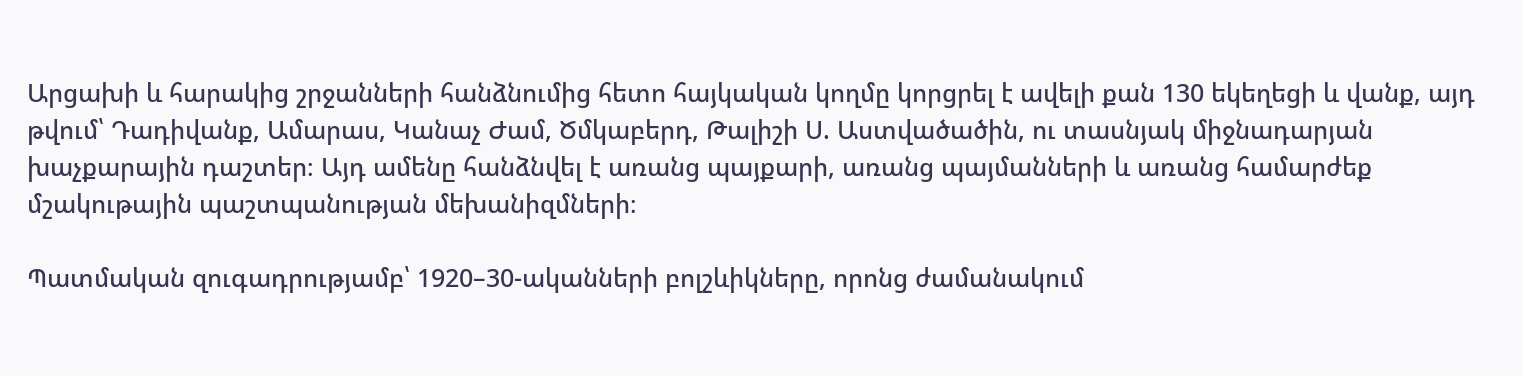Արցախի և հարակից շրջանների հանձնումից հետո հայկական կողմը կորցրել է ավելի քան 130 եկեղեցի և վանք, այդ թվում՝ Դադիվանք, Ամարաս, Կանաչ Ժամ, Ծմկաբերդ, Թալիշի Ս. Աստվածածին, ու տասնյակ միջնադարյան խաչքարային դաշտեր։ Այդ ամենը հանձնվել է առանց պայքարի, առանց պայմանների և առանց համարժեք մշակութային պաշտպանության մեխանիզմների։

Պատմական զուգադրությամբ՝ 1920–30-ականների բոլշևիկները, որոնց ժամանակում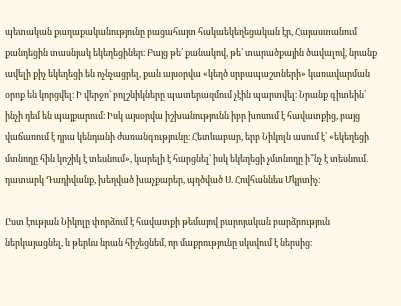պետական քաղաքականությունը բացահայտ հակաեկեղեցական էր, Հայաստանում քանդեցին տասնյակ եկեղեցիներ։ Բայց թե՛ քանակով, թե՛ տարածքային ծավալով, նրանք ավելի քիչ եկեղեցի են ոչնչացրել, քան այսօրվա «կեղծ սրբապաշտների» կառավարման օրոք են կորցվել։ Ի վերջո՝ բոլշևիկները պատերազմում չէին պարտվել։ Նրանք գիտեին՝ ինչի դեմ են պայքարում։ Իսկ այսօրվա իշխանությունն իբր խոսում է հավատքից, բայց վաճառում է դրա կենդանի ժառանգությունը։ Հետևաբար, երբ Նիկոլն ասում է՝ «եկեղեցի մտնողը հին կոշիկ է տեսնում», կարելի է հարցնել՝ իսկ եկեղեցի չմտնողը ի՞նչ է տեսնում. դատարկ Դադիվանք, խեղված խաչքարեր, պղծված Ս. Հովհաննես Մկրտիչ։

Ըստ էության Նիկոլը փորձում է հավատքի թեմայով բարոյական բարձրություն ներկայացնել, և թերևս նրան հիշեցնեմ, որ մաքրությունը սկսվում է ներսից։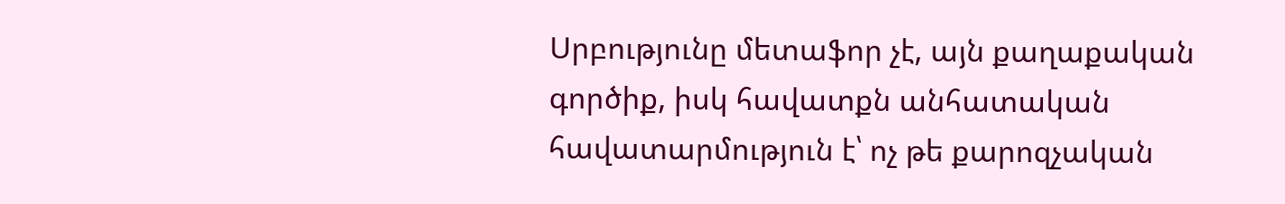Սրբությունը մետաֆոր չէ, այն քաղաքական գործիք, իսկ հավատքն անհատական հավատարմություն է՝ ոչ թե քարոզչական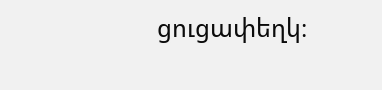ցուցափեղկ։